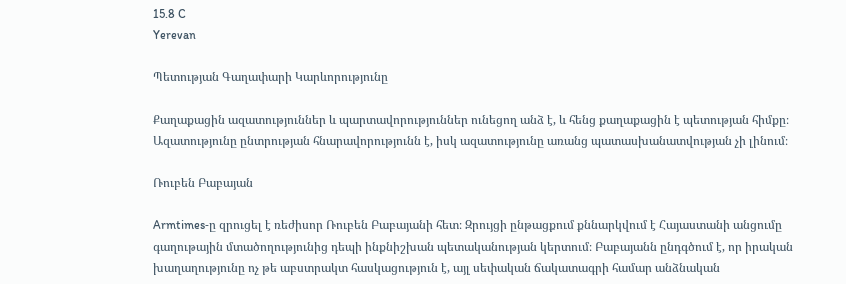15.8 C
Yerevan

Պետության Գաղափարի Կարևորությունը

Քաղաքացին ազատություններ և պարտավորություններ ունեցող անձ է, և հենց քաղաքացին է պետության հիմքը։ Ազատությունը ընտրության հնարավորությունն է, իսկ ազատությունը առանց պատասխանատվության չի լինում։

Ռուբեն Բաբայան

Armtimes‑ը զրուցել է ռեժիսոր Ռուբեն Բաբայանի հետ։ Զրույցի ընթացքում քննարկվում է Հայաստանի անցումը գաղութային մտածողությունից դեպի ինքնիշխան պետականության կերտում։ Բաբայանն ընդգծում է, որ իրական խաղաղությունը ոչ թե աբստրակտ հասկացություն է, այլ սեփական ճակատագրի համար անձնական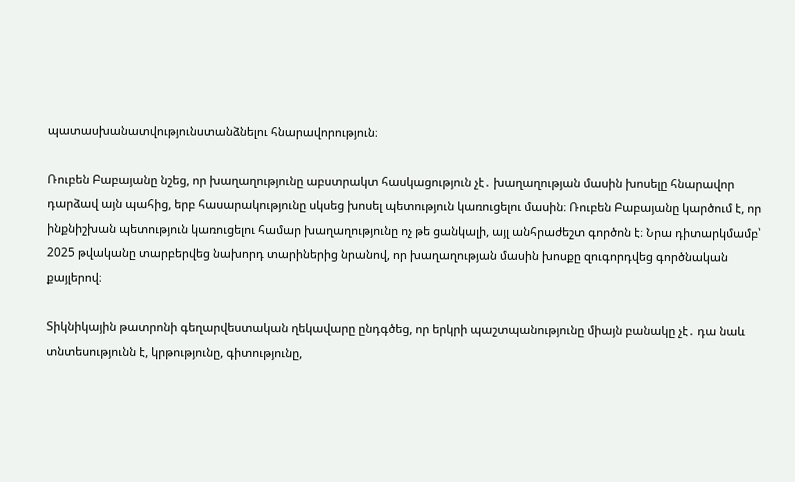պատասխանատվությունստանձնելու հնարավորություն։

Ռուբեն Բաբայանը նշեց, որ խաղաղությունը աբստրակտ հասկացություն չէ․ խաղաղության մասին խոսելը հնարավոր դարձավ այն պահից, երբ հասարակությունը սկսեց խոսել պետություն կառուցելու մասին։ Ռուբեն Բաբայանը կարծում է, որ ինքնիշխան պետություն կառուցելու համար խաղաղությունը ոչ թե ցանկալի, այլ անհրաժեշտ գործոն է։ Նրա դիտարկմամբ՝ 2025 թվականը տարբերվեց նախորդ տարիներից նրանով, որ խաղաղության մասին խոսքը զուգորդվեց գործնական քայլերով։

Տիկնիկային թատրոնի գեղարվեստական ղեկավարը ընդգծեց, որ երկրի պաշտպանությունը միայն բանակը չէ․ դա նաև տնտեսությունն է, կրթությունը, գիտությունը,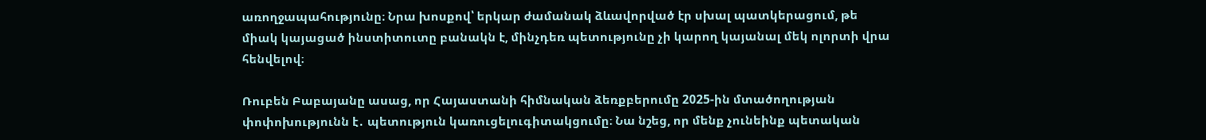առողջապահությունը։ Նրա խոսքով՝ երկար ժամանակ ձևավորված էր սխալ պատկերացում, թե միակ կայացած ինստիտուտը բանակն է, մինչդեռ պետությունը չի կարող կայանալ մեկ ոլորտի վրա հենվելով։

Ռուբեն Բաբայանը ասաց, որ Հայաստանի հիմնական ձեռքբերումը 2025-ին մտածողության փոփոխությունն է․ պետություն կառուցելուգիտակցումը։ Նա նշեց, որ մենք չունեինք պետական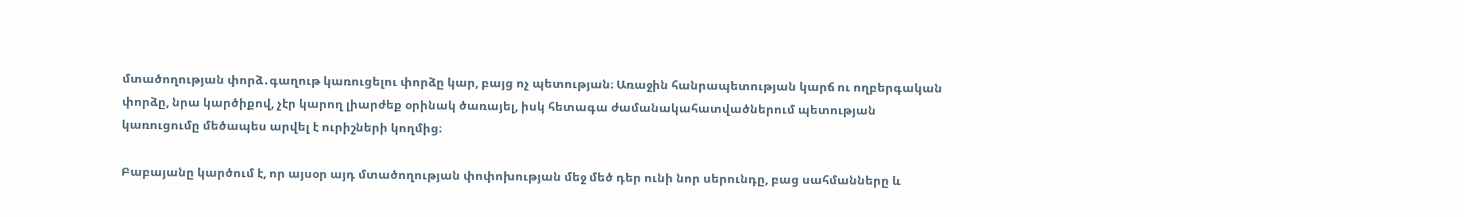մտածողության փորձ․գաղութ կառուցելու փորձը կար, բայց ոչ պետության։ Առաջին հանրապետության կարճ ու ողբերգական փորձը, նրա կարծիքով, չէր կարող լիարժեք օրինակ ծառայել, իսկ հետագա ժամանակահատվածներում պետության կառուցումը մեծապես արվել է ուրիշների կողմից։

Բաբայանը կարծում է, որ այսօր այդ մտածողության փոփոխության մեջ մեծ դեր ունի նոր սերունդը, բաց սահմանները և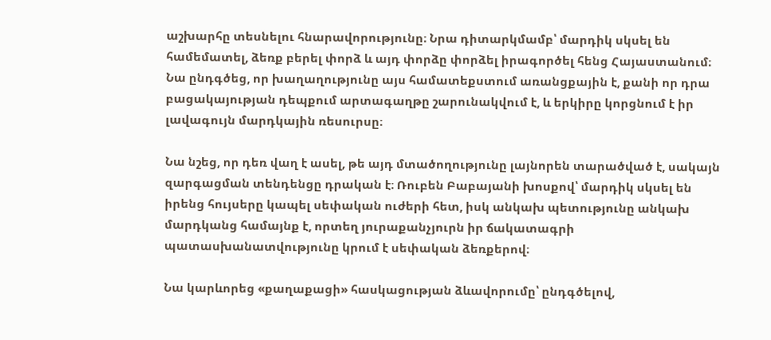աշխարհը տեսնելու հնարավորությունը։ Նրա դիտարկմամբ՝ մարդիկ սկսել են համեմատել, ձեռք բերել փորձ և այդ փորձը փորձել իրագործել հենց Հայաստանում։ Նա ընդգծեց, որ խաղաղությունը այս համատեքստում առանցքային է, քանի որ դրա բացակայության դեպքում արտագաղթը շարունակվում է, և երկիրը կորցնում է իր լավագույն մարդկային ռեսուրսը։

Նա նշեց, որ դեռ վաղ է ասել, թե այդ մտածողությունը լայնորեն տարածված է, սակայն զարգացման տենդենցը դրական է։ Ռուբեն Բաբայանի խոսքով՝ մարդիկ սկսել են իրենց հույսերը կապել սեփական ուժերի հետ, իսկ անկախ պետությունը անկախ մարդկանց համայնք է, որտեղ յուրաքանչյուրն իր ճակատագրի պատասխանատվությունը կրում է սեփական ձեռքերով։

Նա կարևորեց «քաղաքացի» հասկացության ձևավորումը՝ ընդգծելով,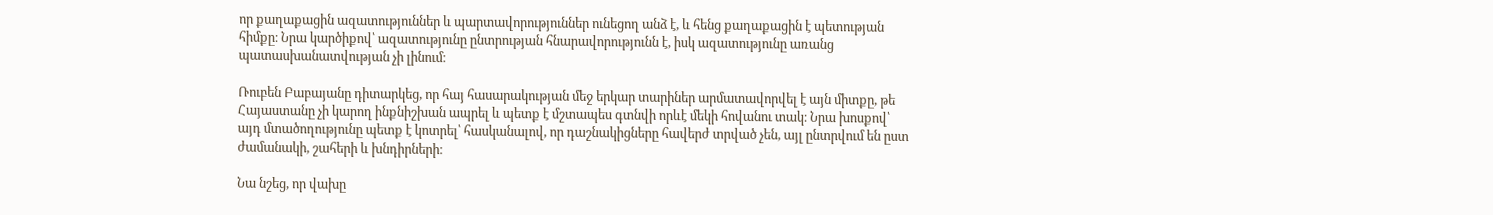որ քաղաքացին ազատություններ և պարտավորություններ ունեցող անձ է, և հենց քաղաքացին է պետության հիմքը։ Նրա կարծիքով՝ ազատությունը ընտրության հնարավորությունն է, իսկ ազատությունը առանց պատասխանատվության չի լինում։

Ռուբեն Բաբայանը դիտարկեց, որ հայ հասարակության մեջ երկար տարիներ արմատավորվել է այն միտքը, թե Հայաստանը չի կարող ինքնիշխան ապրել և պետք է մշտապես գտնվի որևէ մեկի հովանու տակ։ Նրա խոսքով՝ այդ մտածողությունը պետք է կոտրել՝ հասկանալով, որ դաշնակիցները հավերժ տրված չեն, այլ ընտրվում են ըստ ժամանակի, շահերի և խնդիրների։

Նա նշեց, որ վախը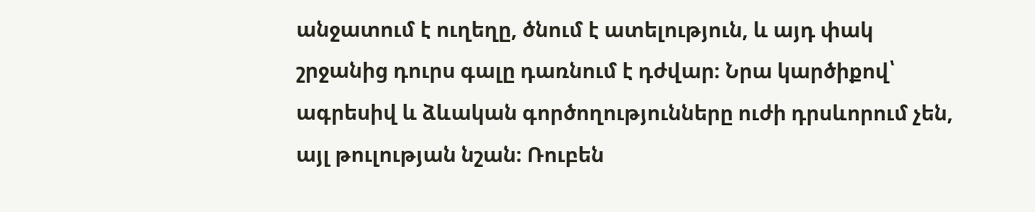անջատում է ուղեղը, ծնում է ատելություն, և այդ փակ շրջանից դուրս գալը դառնում է դժվար։ Նրա կարծիքով՝ ագրեսիվ և ձևական գործողությունները ուժի դրսևորում չեն, այլ թուլության նշան։ Ռուբեն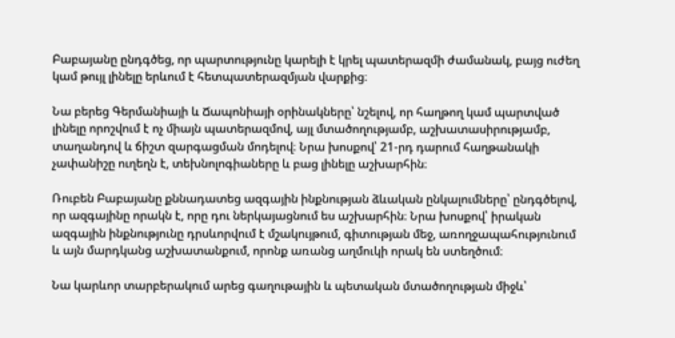Բաբայանը ընդգծեց, որ պարտությունը կարելի է կրել պատերազմի ժամանակ, բայց ուժեղ կամ թույլ լինելը երևում է հետպատերազմյան վարքից։

Նա բերեց Գերմանիայի և Ճապոնիայի օրինակները՝ նշելով, որ հաղթող կամ պարտված լինելը որոշվում է ոչ միայն պատերազմով, այլ մտածողությամբ, աշխատասիրությամբ, տաղանդով և ճիշտ զարգացման մոդելով։ Նրա խոսքով՝ 21-րդ դարում հաղթանակի չափանիշը ուղեղն է, տեխնոլոգիաները և բաց լինելը աշխարհին։

Ռուբեն Բաբայանը քննադատեց ազգային ինքնության ձևական ընկալումները՝ ընդգծելով, որ ազգայինը որակն է, որը դու ներկայացնում ես աշխարհին։ Նրա խոսքով՝ իրական ազգային ինքնությունը դրսևորվում է մշակույթում, գիտության մեջ, առողջապահությունում և այն մարդկանց աշխատանքում, որոնք առանց աղմուկի որակ են ստեղծում։

Նա կարևոր տարբերակում արեց գաղութային և պետական մտածողության միջև՝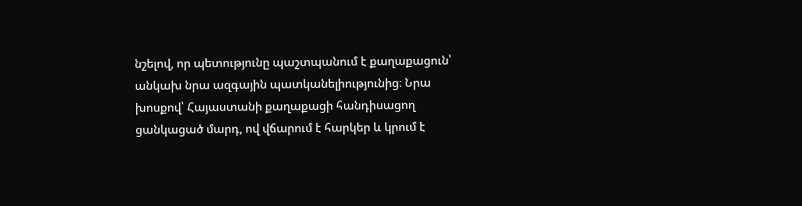նշելով, որ պետությունը պաշտպանում է քաղաքացուն՝ անկախ նրա ազգային պատկանելիությունից։ Նրա խոսքով՝ Հայաստանի քաղաքացի հանդիսացող ցանկացած մարդ, ով վճարում է հարկեր և կրում է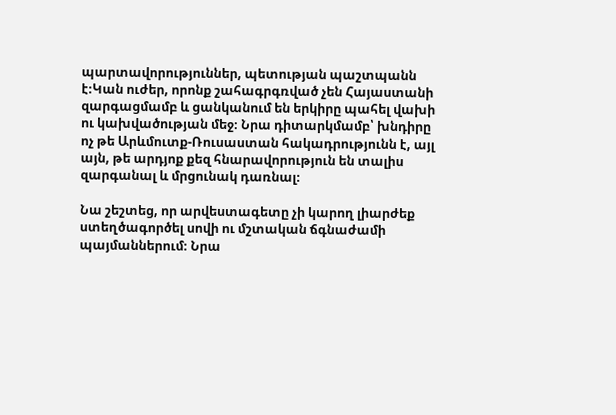պարտավորություններ, պետության պաշտպանն է։Կան ուժեր, որոնք շահագրգռված չեն Հայաստանի զարգացմամբ և ցանկանում են երկիրը պահել վախի ու կախվածության մեջ։ Նրա դիտարկմամբ՝ խնդիրը ոչ թե Արևմուտք-Ռուսաստան հակադրությունն է, այլ այն, թե արդյոք քեզ հնարավորություն են տալիս զարգանալ և մրցունակ դառնալ։

Նա շեշտեց, որ արվեստագետը չի կարող լիարժեք ստեղծագործել սովի ու մշտական ճգնաժամի պայմաններում։ Նրա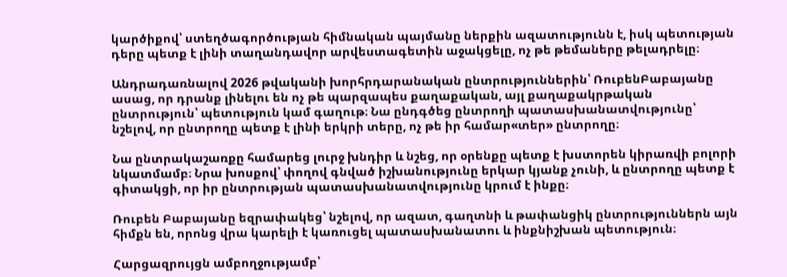կարծիքով՝ ստեղծագործության հիմնական պայմանը ներքին ազատությունն է, իսկ պետության դերը պետք է լինի տաղանդավոր արվեստագետին աջակցելը, ոչ թե թեմաները թելադրելը։

Անդրադառնալով 2026 թվականի խորհրդարանական ընտրություններին՝ ՌուբենԲաբայանը ասաց, որ դրանք լինելու են ոչ թե պարզապես քաղաքական, այլ քաղաքակրթական ընտրություն՝ պետություն կամ գաղութ։ Նա ընդգծեց ընտրողի պատասխանատվությունը՝ նշելով, որ ընտրողը պետք է լինի երկրի տերը, ոչ թե իր համար«տեր» ընտրողը։

Նա ընտրակաշառքը համարեց լուրջ խնդիր և նշեց, որ օրենքը պետք է խստորեն կիրառվի բոլորի նկատմամբ։ Նրա խոսքով՝ փողով գնված իշխանությունը երկար կյանք չունի, և ընտրողը պետք է գիտակցի, որ իր ընտրության պատասխանատվությունը կրում է ինքը։

Ռուբեն Բաբայանը եզրափակեց՝ նշելով, որ ազատ, գաղտնի և թափանցիկ ընտրություններն այն հիմքն են, որոնց վրա կարելի է կառուցել պատասխանատու և ինքնիշխան պետություն։

Հարցազրույցն ամբողջությամբ՝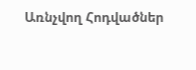Առնչվող Հոդվածներ